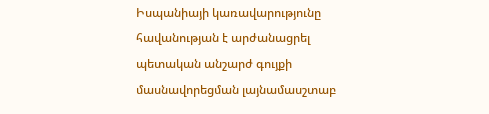Իսպանիայի կառավարությունը հավանության է արժանացրել պետական անշարժ գույքի մասնավորեցման լայնամասշտաբ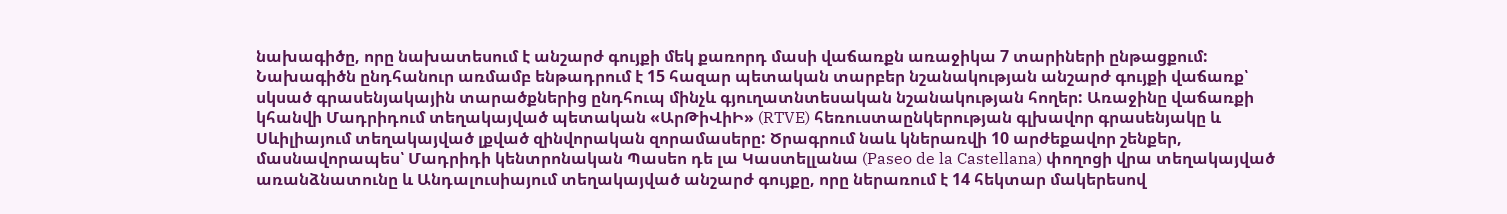նախագիծը, որը նախատեսում է անշարժ գույքի մեկ քառորդ մասի վաճառքն առաջիկա 7 տարիների ընթացքում: Նախագիծն ընդհանուր առմամբ ենթադրում է 15 հազար պետական տարբեր նշանակության անշարժ գույքի վաճառք՝ սկսած գրասենյակային տարածքներից ընդհուպ մինչև գյուղատնտեսական նշանակության հողեր: Առաջինը վաճառքի կհանվի Մադրիդում տեղակայված պետական «ԱրԹիՎիԻ» (RTVE) հեռուստաընկերության գլխավոր գրասենյակը և Սևիլիայում տեղակայված լքված զինվորական զորամասերը: Ծրագրում նաև կներառվի 10 արժեքավոր շենքեր, մասնավորապես՝ Մադրիդի կենտրոնական Պասեո դե լա Կաստելլանա (Paseo de la Castellana) փողոցի վրա տեղակայված առանձնատունը և Անդալուսիայում տեղակայված անշարժ գույքը, որը ներառում է 14 հեկտար մակերեսով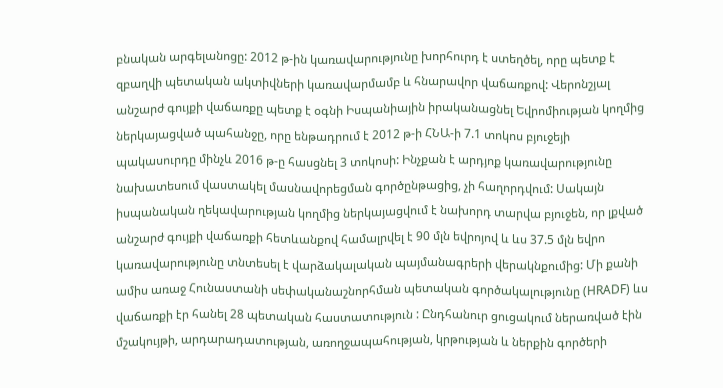բնական արգելանոցը: 2012 թ-ին կառավարությունը խորհուրդ է ստեղծել, որը պետք է զբաղվի պետական ակտիվների կառավարմամբ և հնարավոր վաճառքով: Վերոնշյալ անշարժ գույքի վաճառքը պետք է օգնի Իսպանիային իրականացնել Եվրոմիության կողմից ներկայացված պահանջը, որը ենթադրում է 2012 թ-ի ՀՆԱ-ի 7.1 տոկոս բյուջեյի պակասուրդը մինչև 2016 թ-ը հասցնել 3 տոկոսի: Ինչքան է արդյոք կառավարությունը նախատեսում վաստակել մասնավորեցման գործընթացից, չի հաղորդվում: Սակայն իսպանական ղեկավարության կողմից ներկայացվում է նախորդ տարվա բյուջեն, որ լքված անշարժ գույքի վաճառքի հետևանքով համալրվել է 90 մլն եվրոյով և ևս 37.5 մլն եվրո կառավարությունը տնտեսել է վարձակալական պայմանագրերի վերակնքումից: Մի քանի ամիս առաջ Հունաստանի սեփականաշնորհման պետական գործակալությունը (HRADF) ևս վաճառքի էր հանել 28 պետական հաստատություն : Ընդհանուր ցուցակում ներառված էին մշակույթի, արդարադատության, առողջապահության, կրթության և ներքին գործերի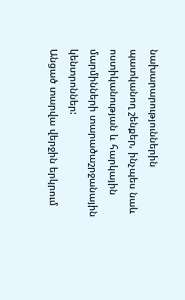նախարարություններին պատկանող շենքեր, ինչպես նաև ոստիկանության և հարկային մարմինների տարածաշրջանային կենտրոններ:
Անցած տարվա վերջին երկրում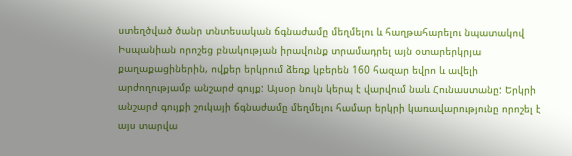ստեղծված ծանր տնտեսական ճգնաժամը մեղմելու և հաղթահարելու նպատակով Իսպանիան որոշեց բնակության իրավունք տրամադրել այն օտարերկրյա քաղաքացիներին, ովքեր երկրում ձեռք կբերեն 160 հազար եվրո և ավելի արժողությամբ անշարժ գույք: Այսօր նույն կերպ է վարվում նաև Հունաստանը: Երկրի անշարժ գույքի շուկայի ճգնաժամը մեղմելու համար երկրի կառավարությունը որոշել է այս տարվա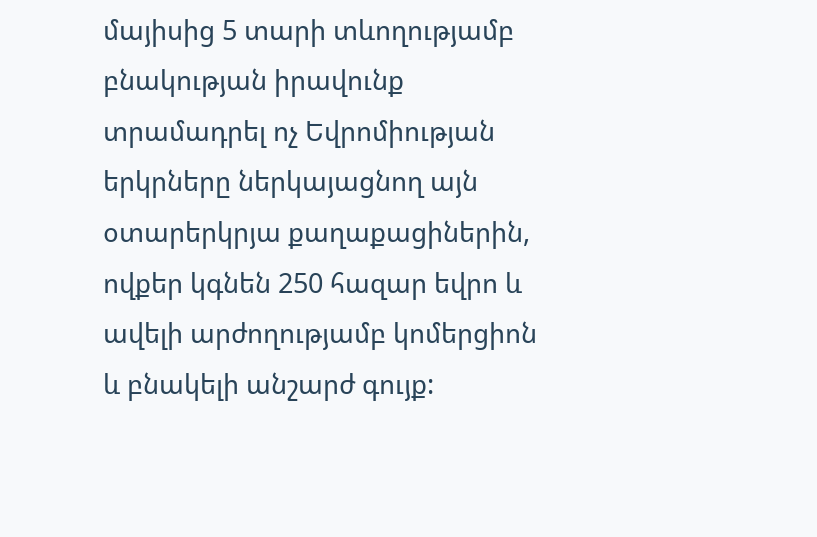մայիսից 5 տարի տևողությամբ բնակության իրավունք տրամադրել ոչ Եվրոմիության երկրները ներկայացնող այն օտարերկրյա քաղաքացիներին, ովքեր կգնեն 250 հազար եվրո և ավելի արժողությամբ կոմերցիոն և բնակելի անշարժ գույք: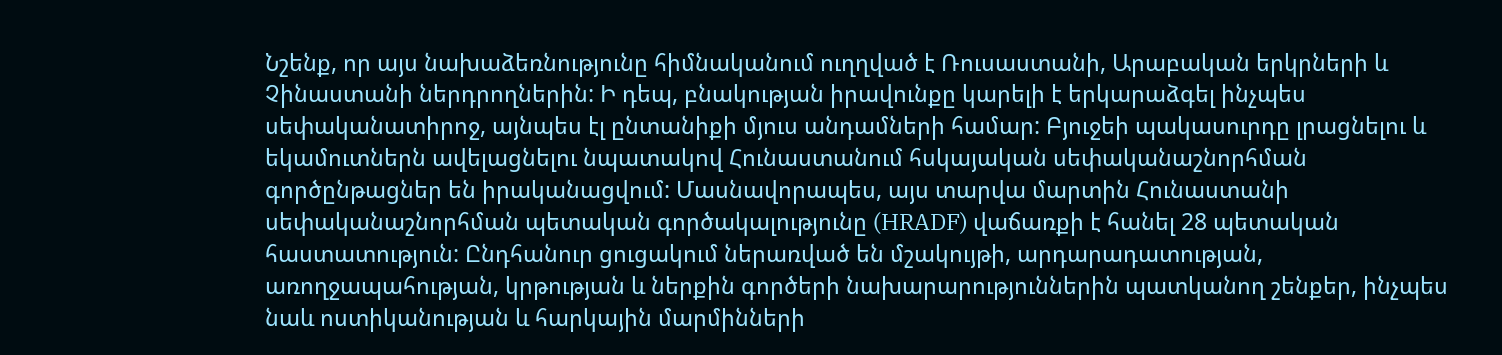Նշենք, որ այս նախաձեռնությունը հիմնականում ուղղված է Ռուսաստանի, Արաբական երկրների և Չինաստանի ներդրողներին: Ի դեպ, բնակության իրավունքը կարելի է երկարաձգել ինչպես սեփականատիրոջ, այնպես էլ ընտանիքի մյուս անդամների համար: Բյուջեի պակասուրդը լրացնելու և եկամուտներն ավելացնելու նպատակով Հունաստանում հսկայական սեփականաշնորհման գործընթացներ են իրականացվում: Մասնավորապես, այս տարվա մարտին Հունաստանի սեփականաշնորհման պետական գործակալությունը (HRADF) վաճառքի է հանել 28 պետական հաստատություն: Ընդհանուր ցուցակում ներառված են մշակույթի, արդարադատության, առողջապահության, կրթության և ներքին գործերի նախարարություններին պատկանող շենքեր, ինչպես նաև ոստիկանության և հարկային մարմինների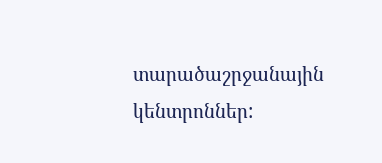տարածաշրջանային կենտրոններ: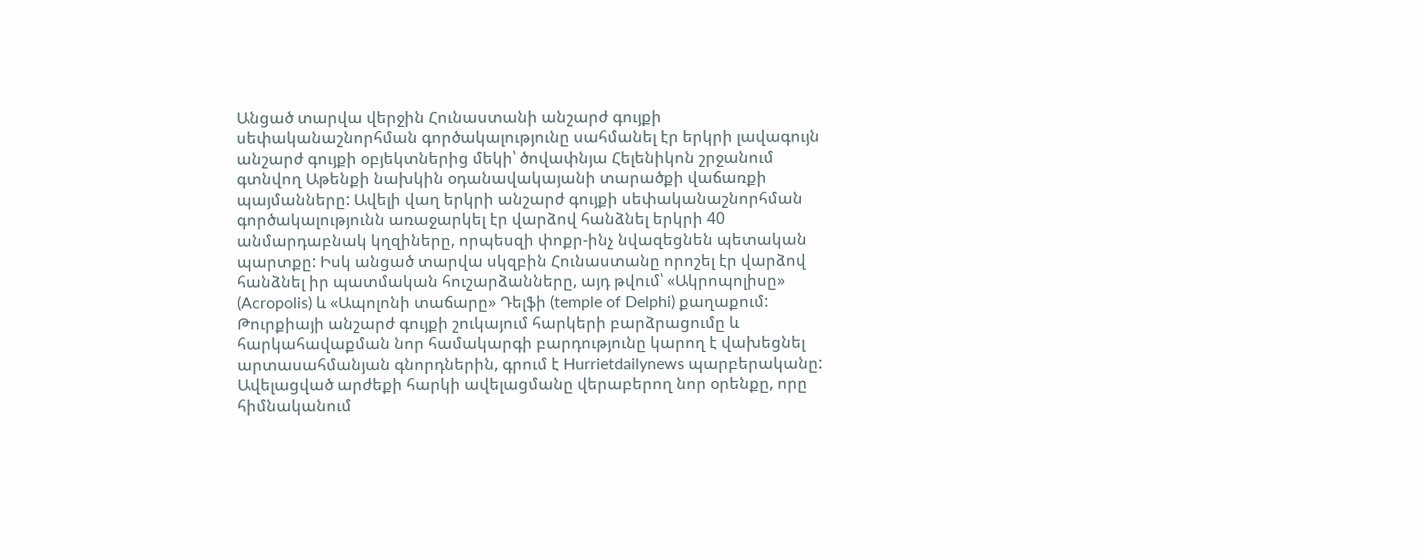Անցած տարվա վերջին Հունաստանի անշարժ գույքի սեփականաշնորհման գործակալությունը սահմանել էր երկրի լավագույն անշարժ գույքի օբյեկտներից մեկի՝ ծովափնյա Հելենիկոն շրջանում գտնվող Աթենքի նախկին օդանավակայանի տարածքի վաճառքի պայմանները: Ավելի վաղ երկրի անշարժ գույքի սեփականաշնորհման գործակալությունն առաջարկել էր վարձով հանձնել երկրի 40 անմարդաբնակ կղզիները, որպեսզի փոքր-ինչ նվազեցնեն պետական պարտքը: Իսկ անցած տարվա սկզբին Հունաստանը որոշել էր վարձով հանձնել իր պատմական հուշարձանները, այդ թվում՝ «Ակրոպոլիսը» (Acropolis) և «Ապոլոնի տաճարը» Դելֆի (temple of Delphi) քաղաքում:
Թուրքիայի անշարժ գույքի շուկայում հարկերի բարձրացումը և հարկահավաքման նոր համակարգի բարդությունը կարող է վախեցնել արտասահմանյան գնորդներին, գրում է Hurrietdailynews պարբերականը: Ավելացված արժեքի հարկի ավելացմանը վերաբերող նոր օրենքը, որը հիմնականում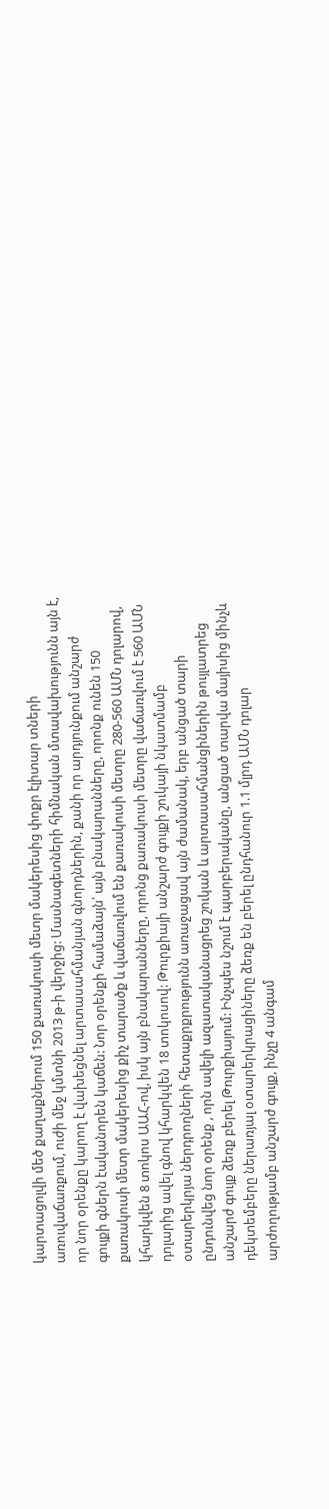կարտացոլվի մեծ քաղաքներում 150 քառակուսի մետր մակերեսից փոքր էլիտար տների առուվաճառքում, ուժի մեջ կմտնի 2013 թ-ի վերջից: Մասնագետների հիմնական մտավախությունն այն է, որ նոր օրենքը կարող է վախեցնել արտասահմանյան գնորդներին, քանի որ արդյունքում անշարժ գույքի գներն էականորեն կաճեն: Նոր օրենքի համաձայն՝ այն բնակարանները, որոնք ունեն 150 քառակուսի մետր մակերեսից քիչ տարածք և վաճառվում են քառակուսի մետրը 280-560 ԱՄՆ դոլարով, կհարկվեն 8 տոկոս ԱԱՀ-ով, իսկ այն բնակարանները, որոնց քառակուսի մետրը վաճառվում է 560 ԱՄՆ դոլարից ավել գնով կհարկվեն 18 տոկոսով: Թուրքիայի անշարժ գույքի շուկայի նկատմամբ օտարերկրյա ներդրողների հետաքրքրությունն առաջացավ այն ժամանակ, երբ անցած տարի ընդունվեց նոր օրենք , որն ավելի ազատականացրեց շուկան և արտասահմանցիներին թույլատրեց անշարժ գույք ձեռք բերել Թուրքիայում: Ինչպես նշում է պարբերականը, անցած տարվա մայիսից մինչև դեկտեմբերը ներառյալ օտարերկրացիները ձեռք են բերել ընդհանուր 1.1 մլրդ ԱՄՆ դոլար արժողությամբ անշարժ գույք, ինչը 4 անգամ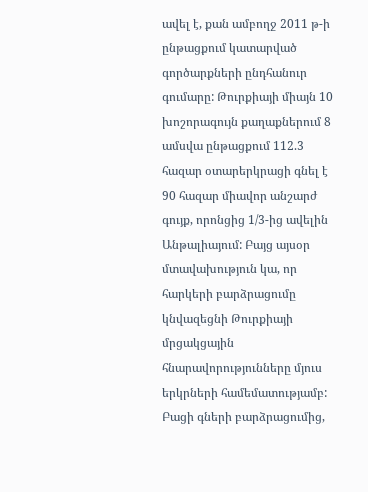ավել է, քան ամբողջ 2011 թ-ի ընթացքում կատարված գործարքների ընդհանուր գումարը: Թուրքիայի միայն 10 խոշորագույն քաղաքներում 8 ամսվա ընթացքում 112.3 հազար օտարերկրացի գնել է 90 հազար միավոր անշարժ գույք, որոնցից 1/3-ից ավելին Անթալիայում: Բայց այսօր մտավախություն կա, որ հարկերի բարձրացումը կնվազեցնի Թուրքիայի մրցակցային հնարավորությունները մյուս երկրների համեմատությամբ: Բացի գների բարձրացումից,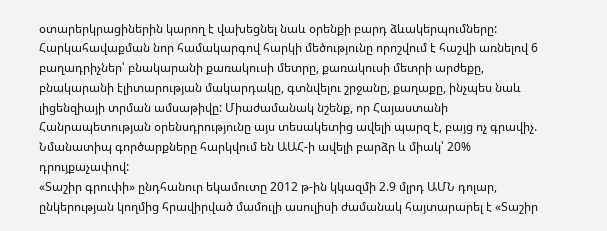օտարերկրացիներին կարող է վախեցնել նաև օրենքի բարդ ձևակերպումները: Հարկահավաքման նոր համակարգով հարկի մեծությունը որոշվում է հաշվի առնելով 6 բաղադրիչներ՝ բնակարանի քառակուսի մետրը, քառակուսի մետրի արժեքը, բնակարանի էլիտարության մակարդակը, գտնվելու շրջանը, քաղաքը, ինչպես նաև լիցենզիայի տրման ամսաթիվը: Միաժամանակ նշենք, որ Հայաստանի Հանրապետության օրենսդրությունը այս տեսակետից ավելի պարզ է, բայց ոչ գրավիչ. Նմանատիպ գործարքները հարկվում են ԱԱՀ-ի ավելի բարձր և միակ՝ 20% դրույքաչափով:
«Տաշիր գրուփի» ընդհանուր եկամուտը 2012 թ-ին կկազմի 2.9 մլրդ ԱՄՆ դոլար, ընկերության կողմից հրավիրված մամուլի ասուլիսի ժամանակ հայտարարել է «Տաշիր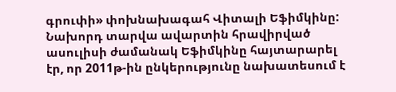գրուփի» փոխնախագահ Վիտալի Եֆիմկինը: Նախորդ տարվա ավարտին հրավիրված ասուլիսի ժամանակ Եֆիմկինը հայտարարել էր, որ 2011թ-ին ընկերությունը նախատեսում է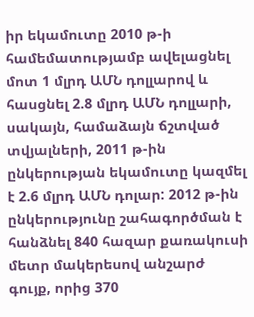իր եկամուտը 2010 թ-ի համեմատությամբ ավելացնել մոտ 1 մլրդ ԱՄՆ դոլլարով և հասցնել 2.8 մլրդ ԱՄՆ դոլլարի, սակայն, համաձայն ճշտված տվյալների, 2011 թ-ին ընկերության եկամուտը կազմել է 2.6 մլրդ ԱՄՆ դոլար: 2012 թ-ին ընկերությունը շահագործման է հանձնել 840 հազար քառակուսի մետր մակերեսով անշարժ գույք, որից 370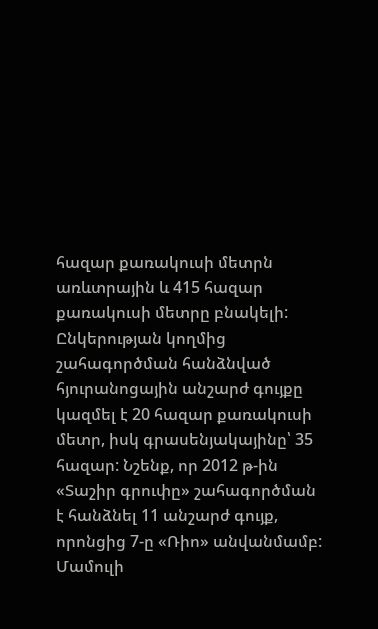հազար քառակուսի մետրն առևտրային և 415 հազար քառակուսի մետրը բնակելի: Ընկերության կողմից շահագործման հանձնված հյուրանոցային անշարժ գույքը կազմել է 20 հազար քառակուսի մետր, իսկ գրասենյակայինը՝ 35 հազար: Նշենք, որ 2012 թ-ին «Տաշիր գրուփը» շահագործման է հանձնել 11 անշարժ գույք, որոնցից 7-ը «Ռիո» անվանմամբ: Մամուլի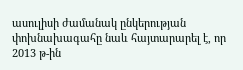ասուլիսի ժամանակ ընկերության փոխնախագահը նաև հայտարարել է, որ 2013 թ-ին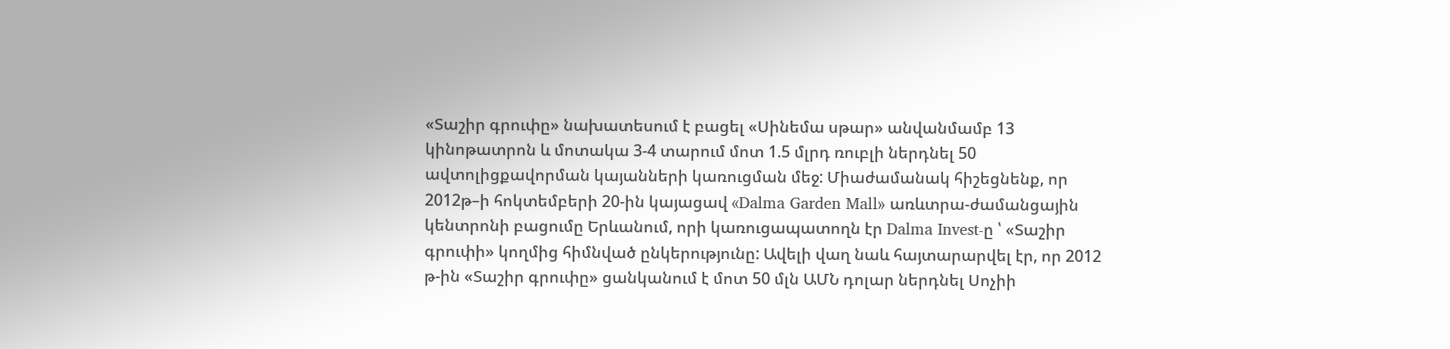«Տաշիր գրուփը» նախատեսում է բացել «Սինեմա սթար» անվանմամբ 13 կինոթատրոն և մոտակա 3-4 տարում մոտ 1.5 մլրդ ռուբլի ներդնել 50 ավտոլիցքավորման կայանների կառուցման մեջ: Միաժամանակ հիշեցնենք, որ 2012թ–ի հոկտեմբերի 20-ին կայացավ «Dalma Garden Mall» առևտրա-ժամանցային կենտրոնի բացումը Երևանում, որի կառուցապատողն էր Dalma Invest-ը ՝ «Տաշիր գրուփի» կողմից հիմնված ընկերությունը: Ավելի վաղ նաև հայտարարվել էր, որ 2012 թ-ին «Տաշիր գրուփը» ցանկանում է մոտ 50 մլն ԱՄՆ դոլար ներդնել Սոչիի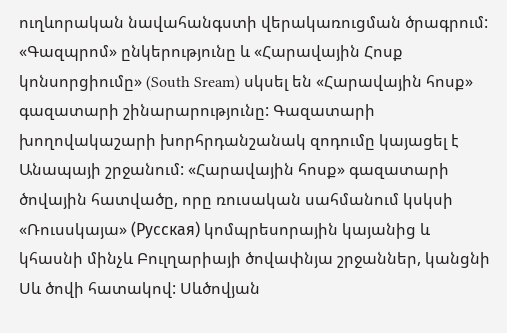ուղևորական նավահանգստի վերակառուցման ծրագրում:
«Գազպրոմ» ընկերությունը և «Հարավային Հոսք կոնսորցիումը» (South Sream) սկսել են «Հարավային հոսք» գազատարի շինարարությունը: Գազատարի խողովակաշարի խորհրդանշանակ զոդումը կայացել է Անապայի շրջանում: «Հարավային հոսք» գազատարի ծովային հատվածը, որը ռուսական սահմանում կսկսի «Ռուսսկայա» (Русская) կոմպրեսորային կայանից և կհասնի մինչև Բուլղարիայի ծովափնյա շրջաններ, կանցնի Սև ծովի հատակով: Սևծովյան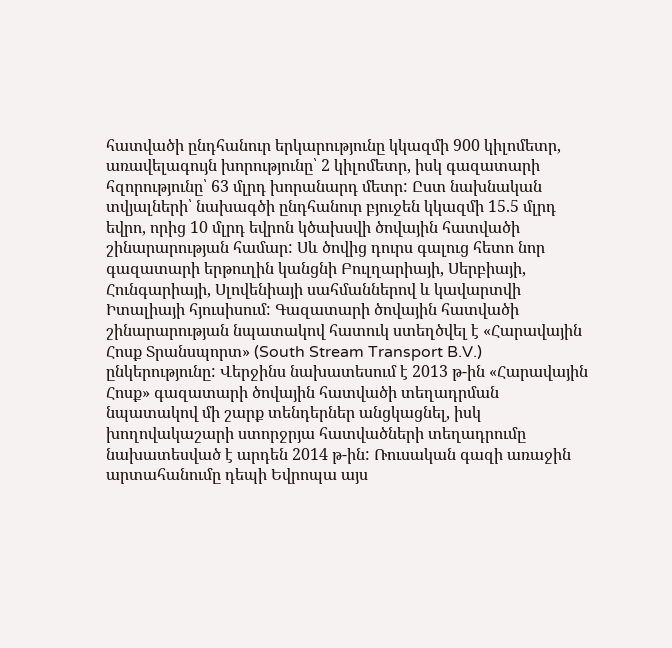հատվածի ընդհանուր երկարությունը կկազմի 900 կիլոմետր, առավելագույն խորությունը՝ 2 կիլոմետր, իսկ գազատարի հզորությունը՝ 63 մլրդ խորանարդ մետր: Ըստ նախնական տվյալների՝ նախագծի ընդհանուր բյուջեն կկազմի 15.5 մլրդ եվրո, որից 10 մլրդ եվրոն կծախսվի ծովային հատվածի շինարարության համար: Սև ծովից դուրս գալուց հետո նոր գազատարի երթուղին կանցնի Բուլղարիայի, Սերբիայի, Հունգարիայի, Սլովենիայի սահմաններով և կավարտվի Իտալիայի հյուսիսում: Գազատարի ծովային հատվածի շինարարության նպատակով հատուկ ստեղծվել է «Հարավային Հոսք Տրանսպորտ» (South Stream Transport B.V.) ընկերությունը: Վերջինս նախատեսում է 2013 թ-ին «Հարավային Հոսք» գազատարի ծովային հատվածի տեղադրման նպատակով մի շարք տենդերներ անցկացնել, իսկ խողովակաշարի ստորջրյա հատվածների տեղադրումը նախատեսված է արդեն 2014 թ-ին: Ռուսական գազի առաջին արտահանումը դեպի Եվրոպա այս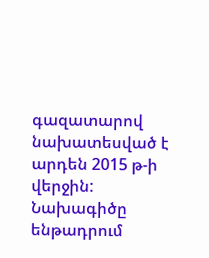գազատարով նախատեսված է արդեն 2015 թ-ի վերջին: Նախագիծը ենթադրում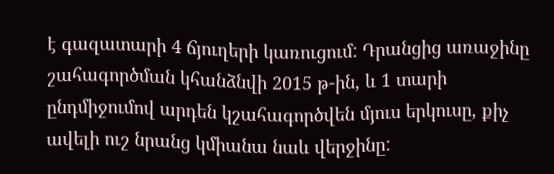է գազատարի 4 ճյուղերի կառուցում: Դրանցից առաջինը շահագործման կհանձնվի 2015 թ-ին, և 1 տարի ընդմիջումով արդեն կշահագործվեն մյուս երկուսը, քիչ ավելի ուշ նրանց կմիանա նաև վերջինը: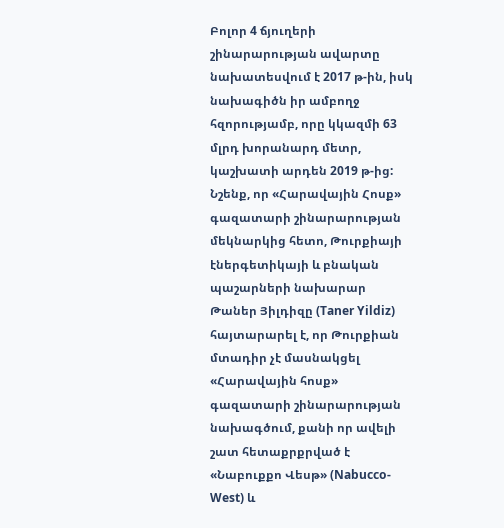Բոլոր 4 ճյուղերի շինարարության ավարտը նախատեսվում է 2017 թ-ին, իսկ նախագիծն իր ամբողջ հզորությամբ, որը կկազմի 63 մլրդ խորանարդ մետր, կաշխատի արդեն 2019 թ-ից: Նշենք, որ «Հարավային Հոսք» գազատարի շինարարության մեկնարկից հետո, Թուրքիայի էներգետիկայի և բնական պաշարների նախարար Թաներ Յիլդիզը (Taner Yildiz) հայտարարել է, որ Թուրքիան մտադիր չէ մասնակցել «Հարավային հոսք» գազատարի շինարարության նախագծում, քանի որ ավելի շատ հետաքրքրված է «Նաբուքքո Վեսթ» (Nabucco-West) և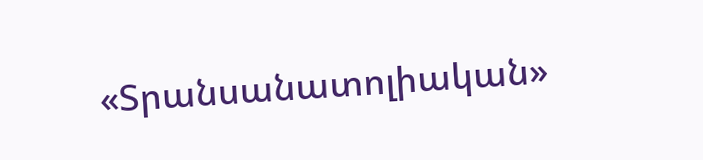«Տրանսանատոլիական»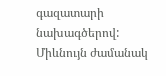գազատարի նախագծերով: Միևնույն ժամանակ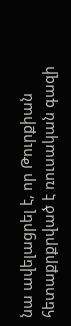նա ավելացրել է, որ Թուրքիան հետաքրքրված է ռուսական գազի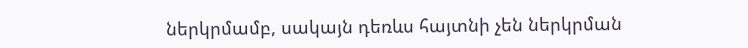ներկրմամբ, սակայն դեռևս հայտնի չեն ներկրման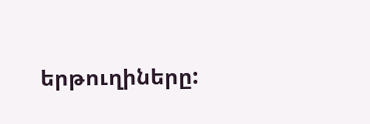երթուղիները: